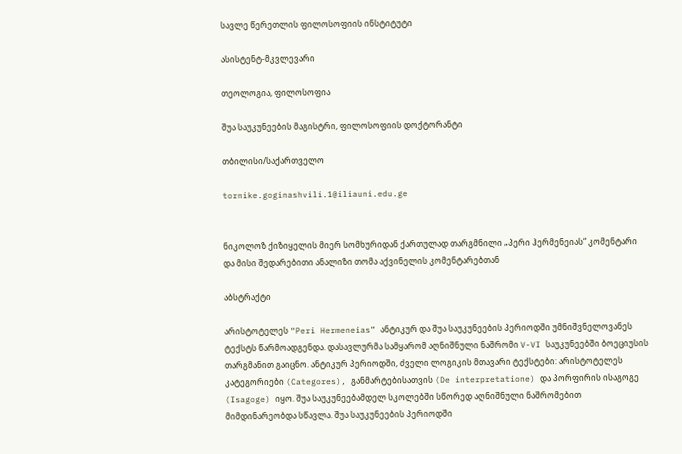სავლე წერეთლის ფილოსოფიის ინსტიტუტი

ასისტენტ-მკვლევარი

თეოლოგია, ფილოსოფია

შუა საუკუნეების მაგისტრი, ფილოსოფიის დოქტორანტი

თბილისი/საქართველო

tornike.goginashvili.1@iliauni.edu.ge


ნიკოლოზ ქიზიყელის მიერ სომხურიდან ქართულად თარგმნილი „პერი ჰერმენეიას“ კომენტარი და მისი შედარებითი ანალიზი თომა აქვინელის კომენტარებთან

აბსტრაქტი

არისტოტელეს “Peri Hermeneias” ანტიკურ და შუა საუკუნეების პერიოდში უმნიშვნელოვანეს ტექსტს წარმოადგენდა. დასავლურმა სამყარომ აღნიშნული ნაშრომი V-VI საუკუნეებში ბოეციუსის თარგმანით გაიცნო. ანტიკურ პერიოდში, ძველი ლოგიკის მთავარი ტექსტები: არისტოტელეს კატეგორიები (Categores), განმარტებისათვის (De interpretatione) და პორფირის ისაგოგე (Isagoge) იყო. შუა საუკუნეებამდელ სკოლებში სწორედ აღნიშნული ნაშრომებით მიმდინარეობდა სწავლა. შუა საუკუნეების პერიოდში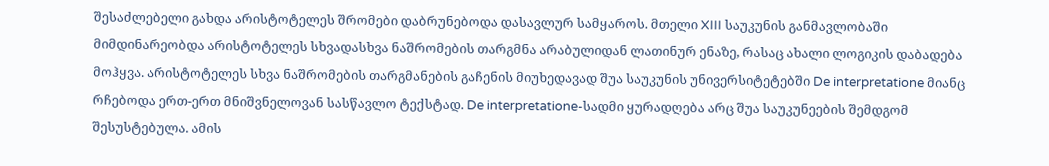შესაძლებელი გახდა არისტოტელეს შრომები დაბრუნებოდა დასავლურ სამყაროს. მთელი XIII საუკუნის განმავლობაში მიმდინარეობდა არისტოტელეს სხვადასხვა ნაშრომების თარგმნა არაბულიდან ლათინურ ენაზე, რასაც ახალი ლოგიკის დაბადება მოჰყვა. არისტოტელეს სხვა ნაშრომების თარგმანების გაჩენის მიუხედავად შუა საუკუნის უნივერსიტეტებში De interpretatione მიანც რჩებოდა ერთ-ერთ მნიშვნელოვან სასწავლო ტექსტად. De interpretatione-სადმი ყურადღება არც შუა საუკუნეების შემდგომ შესუსტებულა. ამის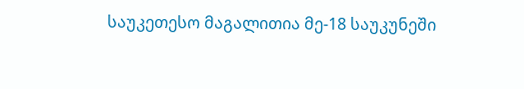საუკეთესო მაგალითია მე-18 საუკუნეში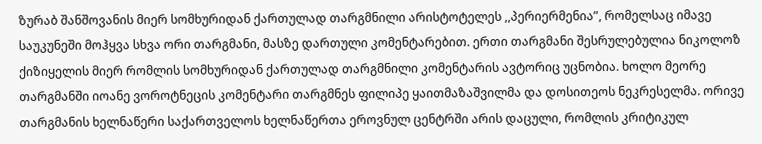ზურაბ შანშოვანის მიერ სომხურიდან ქართულად თარგმნილი არისტოტელეს ,,პერიერმენია”, რომელსაც იმავე საუკუნეში მოჰყვა სხვა ორი თარგმანი, მასზე დართული კომენტარებით. ერთი თარგმანი შესრულებულია ნიკოლოზ ქიზიყელის მიერ რომლის სომხურიდან ქართულად თარგმნილი კომენტარის ავტორიც უცნობია. ხოლო მეორე თარგმანში იოანე ვოროტნეცის კომენტარი თარგმნეს ფილიპე ყაითმაზაშვილმა და დოსითეოს ნეკრესელმა. ორივე თარგმანის ხელნაწერი საქართველოს ხელნაწერთა ეროვნულ ცენტრში არის დაცული, რომლის კრიტიკულ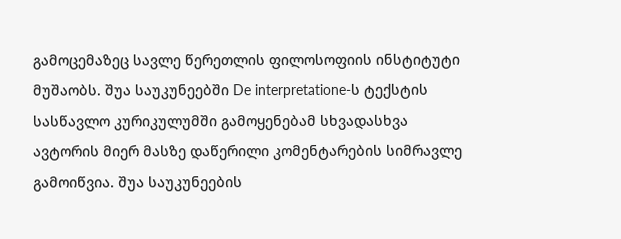გამოცემაზეც სავლე წერეთლის ფილოსოფიის ინსტიტუტი მუშაობს. შუა საუკუნეებში De interpretatione-ს ტექსტის სასწავლო კურიკულუმში გამოყენებამ სხვადასხვა ავტორის მიერ მასზე დაწერილი კომენტარების სიმრავლე გამოიწვია. შუა საუკუნეების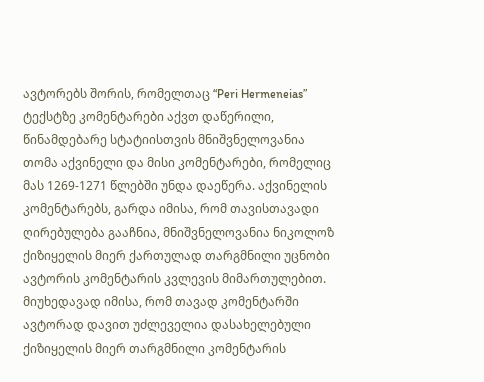ავტორებს შორის, რომელთაც “Peri Hermeneias” ტექსტზე კომენტარები აქვთ დაწერილი, წინამდებარე სტატიისთვის მნიშვნელოვანია თომა აქვინელი და მისი კომენტარები, რომელიც მას 1269-1271 წლებში უნდა დაეწერა. აქვინელის კომენტარებს, გარდა იმისა, რომ თავისთავადი ღირებულება გააჩნია, მნიშვნელოვანია ნიკოლოზ ქიზიყელის მიერ ქართულად თარგმნილი უცნობი ავტორის კომენტარის კვლევის მიმართულებით. მიუხედავად იმისა, რომ თავად კომენტარში ავტორად დავით უძლეველია დასახელებული ქიზიყელის მიერ თარგმნილი კომენტარის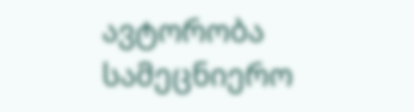ავტორობა სამეცნიერო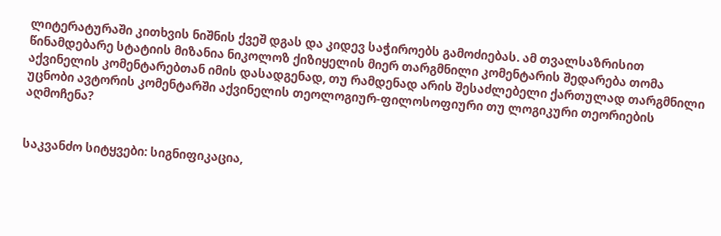ლიტერატურაში კითხვის ნიშნის ქვეშ დგას და კიდევ საჭიროებს გამოძიებას. ამ თვალსაზრისით წინამდებარე სტატიის მიზანია ნიკოლოზ ქიზიყელის მიერ თარგმნილი კომენტარის შედარება თომა აქვინელის კომენტარებთან იმის დასადგენად, თუ რამდენად არის შესაძლებელი ქართულად თარგმნილი უცნობი ავტორის კომენტარში აქვინელის თეოლოგიურ-ფილოსოფიური თუ ლოგიკური თეორიების აღმოჩენა?


საკვანძო სიტყვები: სიგნიფიკაცია,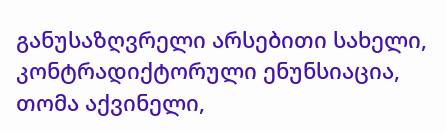განუსაზღვრელი არსებითი სახელი, კონტრადიქტორული ენუნსიაცია, თომა აქვინელი,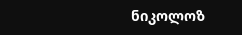ნიკოლოზ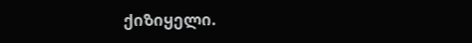ქიზიყელი.